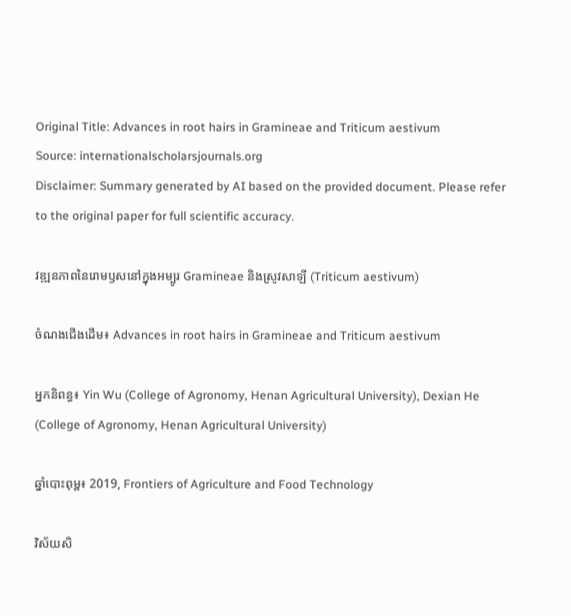Original Title: Advances in root hairs in Gramineae and Triticum aestivum
Source: internationalscholarsjournals.org
Disclaimer: Summary generated by AI based on the provided document. Please refer to the original paper for full scientific accuracy.

វឌ្ឍនភាពនៃរោមឫសនៅក្នុងអម្បូរ Gramineae និងស្រូវសាឡី (Triticum aestivum)

ចំណងជើងដើម៖ Advances in root hairs in Gramineae and Triticum aestivum

អ្នកនិពន្ធ៖ Yin Wu (College of Agronomy, Henan Agricultural University), Dexian He (College of Agronomy, Henan Agricultural University)

ឆ្នាំបោះពុម្ព៖ 2019, Frontiers of Agriculture and Food Technology

វិស័យសិ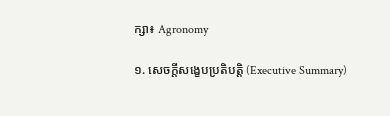ក្សា៖ Agronomy

១. សេចក្តីសង្ខេបប្រតិបត្តិ (Executive Summary)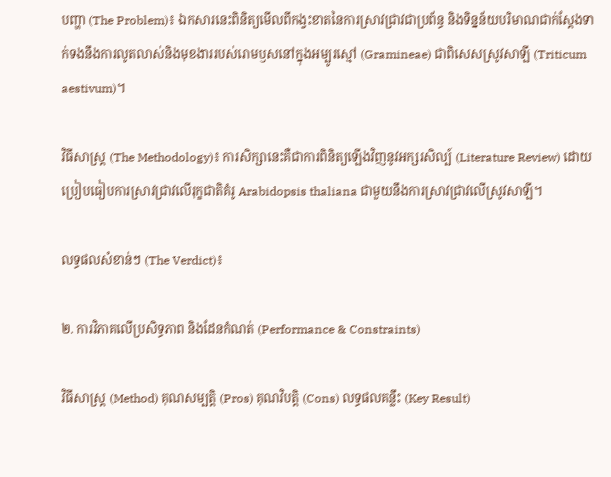បញ្ហា (The Problem)៖ ឯកសារនេះពិនិត្យមើលពីកង្វះខាតនៃការស្រាវជ្រាវជាប្រព័ន្ធ និងទិន្នន័យបរិមាណជាក់ស្តែងទាក់ទងនឹងការលូតលាស់និងមុខងាររបស់រោមឫសនៅក្នុងអម្បូរស្មៅ (Gramineae) ជាពិសេសស្រូវសាឡី (Triticum aestivum)។

វិធីសាស្ត្រ (The Methodology)៖ ការសិក្សានេះគឺជាការពិនិត្យឡើងវិញនូវអក្សរសិល្ប៍ (Literature Review) ដោយប្រៀបធៀបការស្រាវជ្រាវលើរុក្ខជាតិគំរូ Arabidopsis thaliana ជាមួយនឹងការស្រាវជ្រាវលើស្រូវសាឡី។

លទ្ធផលសំខាន់ៗ (The Verdict)៖

២. ការវិភាគលើប្រសិទ្ធភាព និងដែនកំណត់ (Performance & Constraints)

វិធីសាស្ត្រ (Method) គុណសម្បត្តិ (Pros) គុណវិបត្តិ (Cons) លទ្ធផលគន្លឹះ (Key Result)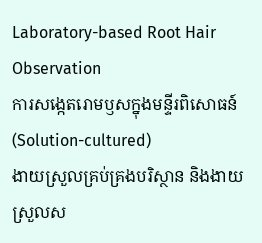Laboratory-based Root Hair Observation
ការសង្កេតរោមឫសក្នុងមន្ទីរពិសោធន៍ (Solution-cultured)
ងាយស្រួលគ្រប់គ្រងបរិស្ថាន និងងាយស្រួលស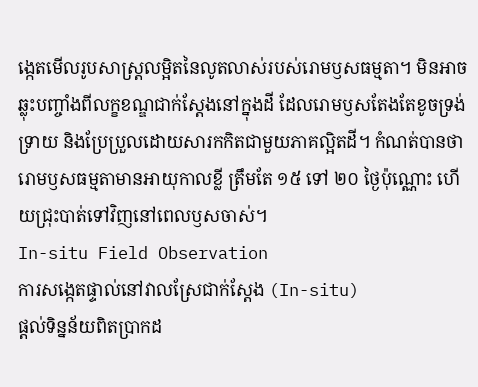ង្កេតមើលរូបសាស្ត្រលម្អិតនៃលូតលាស់របស់រោមឫសធម្មតា។ មិនអាចឆ្លុះបញ្ចាំងពីលក្ខខណ្ឌជាក់ស្តែងនៅក្នុងដី ដែលរោមឫសតែងតែខូចទ្រង់ទ្រាយ និងប្រែប្រួលដោយសារកកិតជាមួយភាគល្អិតដី។ កំណត់បានថារោមឫសធម្មតាមានអាយុកាលខ្លី ត្រឹមតែ ១៥ ទៅ ២០ ថ្ងៃប៉ុណ្ណោះ ហើយជ្រុះបាត់ទៅវិញនៅពេលឫសចាស់។
In-situ Field Observation
ការសង្កេតផ្ទាល់នៅវាលស្រែជាក់ស្តែង (In-situ)
ផ្តល់ទិន្នន័យពិតប្រាកដ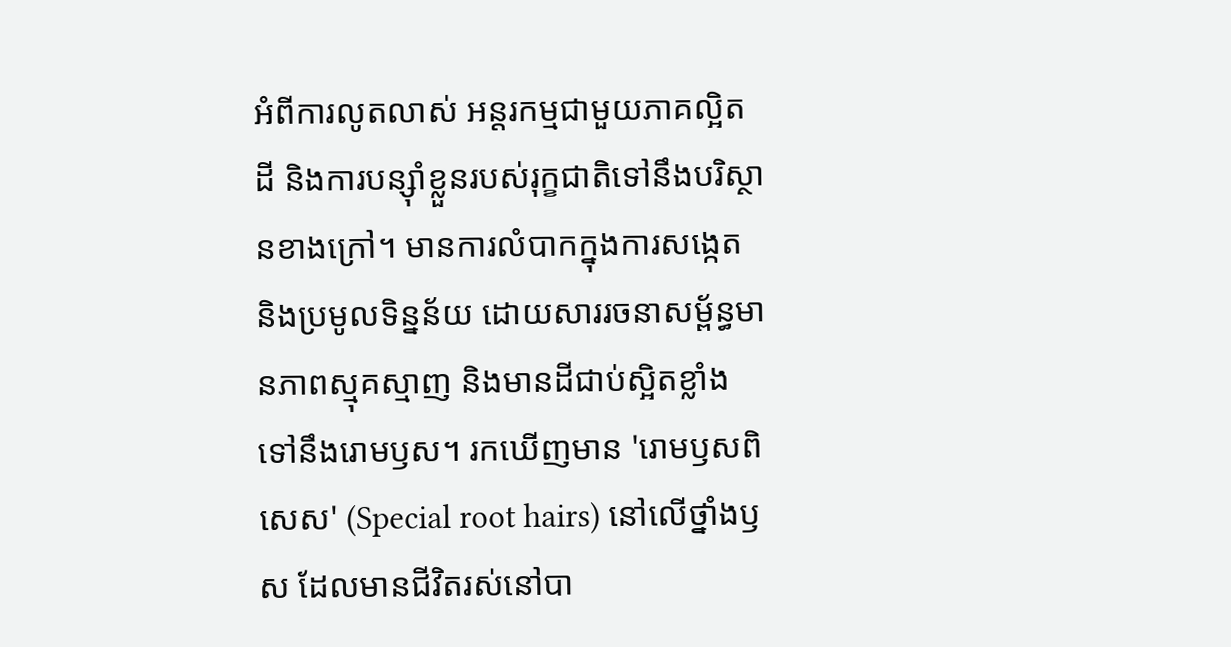អំពីការលូតលាស់ អន្តរកម្មជាមួយភាគល្អិតដី និងការបន្ស៊ាំខ្លួនរបស់រុក្ខជាតិទៅនឹងបរិស្ថានខាងក្រៅ។ មានការលំបាកក្នុងការសង្កេត និងប្រមូលទិន្នន័យ ដោយសាររចនាសម្ព័ន្ធមានភាពស្មុគស្មាញ និងមានដីជាប់ស្អិតខ្លាំងទៅនឹងរោមឫស។ រកឃើញមាន 'រោមឫសពិសេស' (Special root hairs) នៅលើថ្នាំងឫស ដែលមានជីវិតរស់នៅបា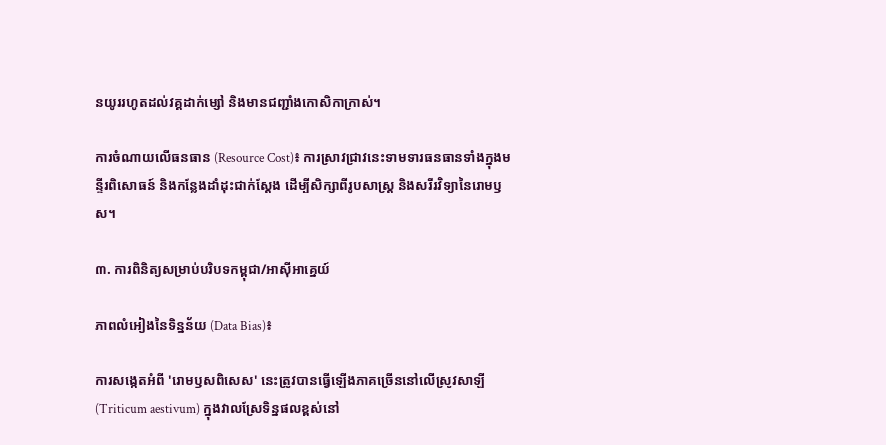នយូររហូតដល់វគ្គដាក់ម្សៅ និងមានជញ្ជាំងកោសិកាក្រាស់។

ការចំណាយលើធនធាន (Resource Cost)៖ ការស្រាវជ្រាវនេះទាមទារធនធានទាំងក្នុងមន្ទីរពិសោធន៍ និងកន្លែងដាំដុះជាក់ស្តែង ដើម្បីសិក្សាពីរូបសាស្ត្រ និងសរីរវិទ្យានៃរោមឫស។

៣. ការពិនិត្យសម្រាប់បរិបទកម្ពុជា/អាស៊ីអាគ្នេយ៍

ភាពលំអៀងនៃទិន្នន័យ (Data Bias)៖

ការសង្កេតអំពី 'រោមឫសពិសេស' នេះត្រូវបានធ្វើឡើងភាគច្រើននៅលើស្រូវសាឡី (Triticum aestivum) ក្នុងវាលស្រែទិន្នផលខ្ពស់នៅ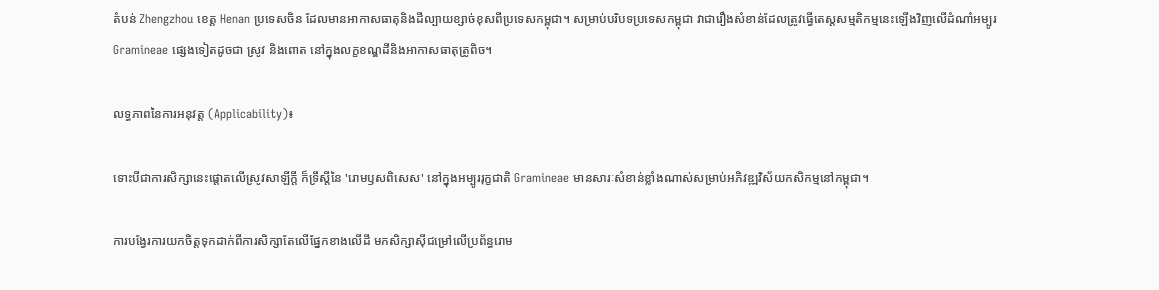តំបន់ Zhengzhou ខេត្ត Henan ប្រទេសចិន ដែលមានអាកាសធាតុនិងដីល្បាយខ្សាច់ខុសពីប្រទេសកម្ពុជា។ សម្រាប់បរិបទប្រទេសកម្ពុជា វាជារឿងសំខាន់ដែលត្រូវធ្វើតេស្តសម្មតិកម្មនេះឡើងវិញលើដំណាំអម្បូរ Gramineae ផ្សេងទៀតដូចជា ស្រូវ និងពោត នៅក្នុងលក្ខខណ្ឌដីនិងអាកាសធាតុត្រូពិច។

លទ្ធភាពនៃការអនុវត្ត (Applicability)៖

ទោះបីជាការសិក្សានេះផ្តោតលើស្រូវសាឡីក្តី ក៏ទ្រឹស្តីនៃ 'រោមឫសពិសេស' នៅក្នុងអម្បូររុក្ខជាតិ Gramineae មានសារៈសំខាន់ខ្លាំងណាស់សម្រាប់អភិវឌ្ឍវិស័យកសិកម្មនៅកម្ពុជា។

ការបង្វែរការយកចិត្តទុកដាក់ពីការសិក្សាតែលើផ្នែកខាងលើដី មកសិក្សាស៊ីជម្រៅលើប្រព័ន្ធរោម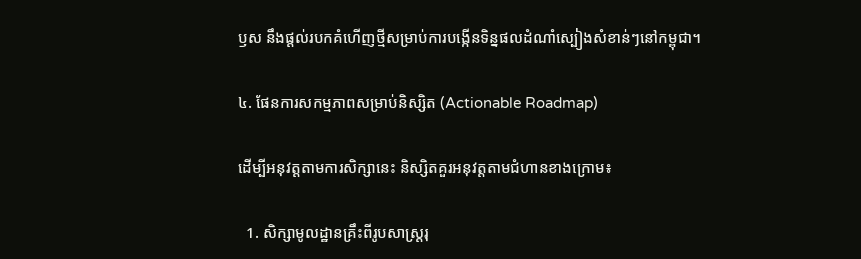ឫស នឹងផ្តល់របកគំហើញថ្មីសម្រាប់ការបង្កើនទិន្នផលដំណាំស្បៀងសំខាន់ៗនៅកម្ពុជា។

៤. ផែនការសកម្មភាពសម្រាប់និស្សិត (Actionable Roadmap)

ដើម្បីអនុវត្តតាមការសិក្សានេះ និស្សិតគួរអនុវត្តតាមជំហានខាងក្រោម៖

  1. សិក្សាមូលដ្ឋានគ្រឹះពីរូបសាស្ត្ររុ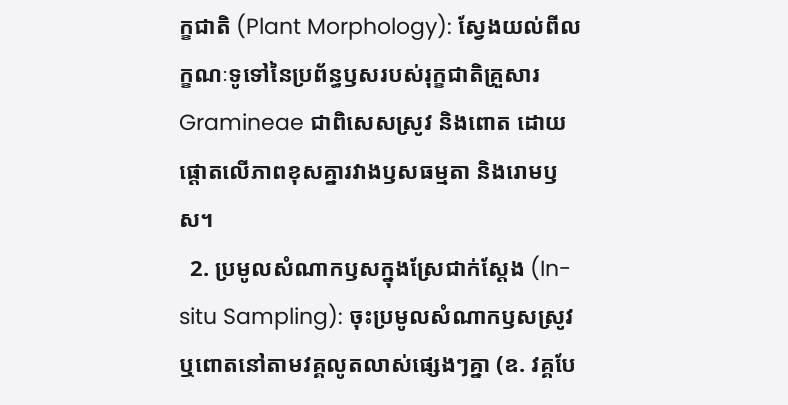ក្ខជាតិ (Plant Morphology): ស្វែងយល់ពីលក្ខណៈទូទៅនៃប្រព័ន្ធឫសរបស់រុក្ខជាតិគ្រួសារ Gramineae ជាពិសេសស្រូវ និងពោត ដោយផ្តោតលើភាពខុសគ្នារវាងឫសធម្មតា និងរោមឫស។
  2. ប្រមូលសំណាកឫសក្នុងស្រែជាក់ស្តែង (In-situ Sampling): ចុះប្រមូលសំណាកឫសស្រូវឬពោតនៅតាមវគ្គលូតលាស់ផ្សេងៗគ្នា (ឧ. វគ្គបែ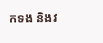កទង និងវ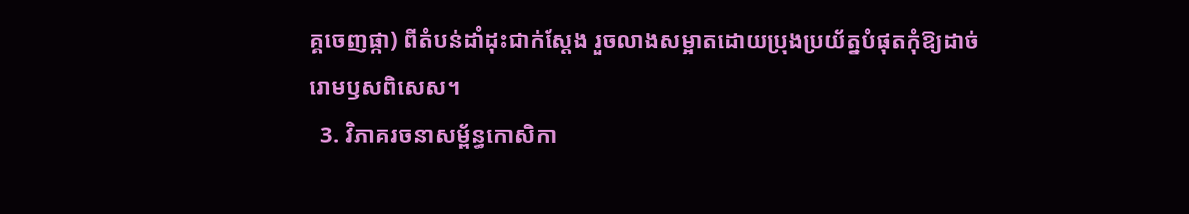គ្គចេញផ្កា) ពីតំបន់ដាំដុះជាក់ស្តែង រួចលាងសម្អាតដោយប្រុងប្រយ័ត្នបំផុតកុំឱ្យដាច់រោមឫសពិសេស។
  3. វិភាគរចនាសម្ព័ន្ធកោសិកា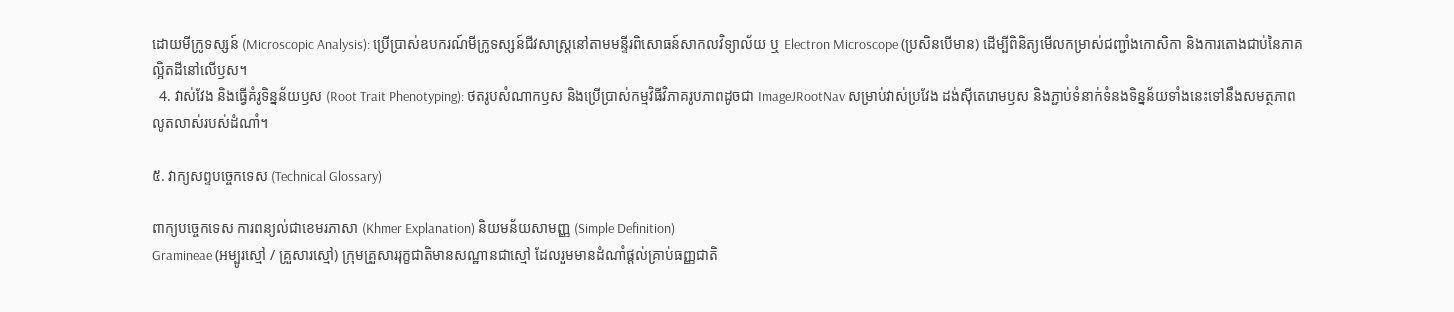ដោយមីក្រូទស្សន៍ (Microscopic Analysis): ប្រើប្រាស់ឧបករណ៍មីក្រូទស្សន៍ជីវសាស្ត្រនៅតាមមន្ទីរពិសោធន៍សាកលវិទ្យាល័យ ឬ Electron Microscope (ប្រសិនបើមាន) ដើម្បីពិនិត្យមើលកម្រាស់ជញ្ជាំងកោសិកា និងការតោងជាប់នៃភាគល្អិតដីនៅលើឫស។
  4. វាស់វែង និងធ្វើគំរូទិន្នន័យឫស (Root Trait Phenotyping): ថតរូបសំណាកឫស និងប្រើប្រាស់កម្មវិធីវិភាគរូបភាពដូចជា ImageJRootNav សម្រាប់វាស់ប្រវែង ដង់ស៊ីតេរោមឫស និងភ្ជាប់ទំនាក់ទំនងទិន្នន័យទាំងនេះទៅនឹងសមត្ថភាពលូតលាស់របស់ដំណាំ។

៥. វាក្យសព្ទបច្ចេកទេស (Technical Glossary)

ពាក្យបច្ចេកទេស ការពន្យល់ជាខេមរភាសា (Khmer Explanation) និយមន័យសាមញ្ញ (Simple Definition)
Gramineae (អម្បូរស្មៅ / គ្រួសារស្មៅ) ក្រុមគ្រួសាររុក្ខជាតិមានសណ្ឋានជាស្មៅ ដែលរួមមានដំណាំផ្តល់គ្រាប់ធញ្ញជាតិ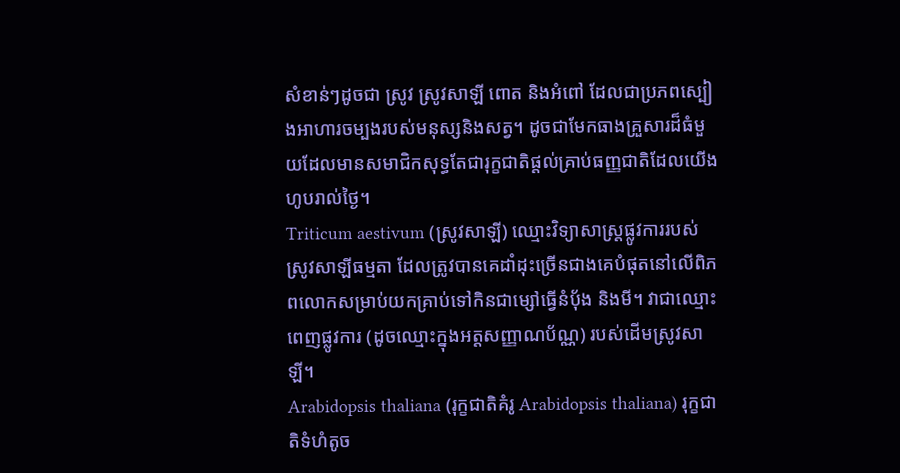សំខាន់ៗដូចជា ស្រូវ ស្រូវសាឡី ពោត និងអំពៅ ដែលជាប្រភពស្បៀងអាហារចម្បងរបស់មនុស្សនិងសត្វ។ ដូចជាមែកធាងគ្រួសារដ៏ធំមួយដែលមានសមាជិកសុទ្ធតែជារុក្ខជាតិផ្តល់គ្រាប់ធញ្ញជាតិដែលយើងហូបរាល់ថ្ងៃ។
Triticum aestivum (ស្រូវសាឡី) ឈ្មោះវិទ្យាសាស្ត្រផ្លូវការរបស់ស្រូវសាឡីធម្មតា ដែលត្រូវបានគេដាំដុះច្រើនជាងគេបំផុតនៅលើពិភពលោកសម្រាប់យកគ្រាប់ទៅកិនជាម្សៅធ្វើនំប៉័ង និងមី។ វាជាឈ្មោះពេញផ្លូវការ (ដូចឈ្មោះក្នុងអត្តសញ្ញាណប័ណ្ណ) របស់ដើមស្រូវសាឡី។
Arabidopsis thaliana (រុក្ខជាតិគំរូ Arabidopsis thaliana) រុក្ខជាតិទំហំតូច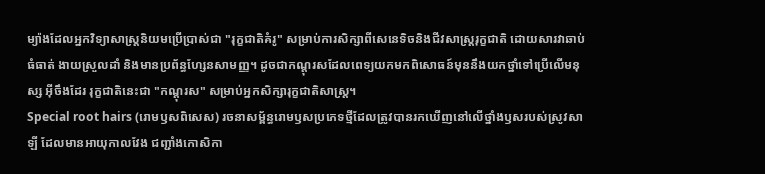ម្យ៉ាងដែលអ្នកវិទ្យាសាស្ត្រនិយមប្រើប្រាស់ជា "រុក្ខជាតិគំរូ" សម្រាប់ការសិក្សាពីសេនេទិចនិងជីវសាស្ត្ររុក្ខជាតិ ដោយសារវាឆាប់ធំធាត់ ងាយស្រួលដាំ និងមានប្រព័ន្ធហ្សែនសាមញ្ញ។ ដូចជាកណ្តុរសដែលពេទ្យយកមកពិសោធន៍មុននឹងយកថ្នាំទៅប្រើលើមនុស្ស អ៊ីចឹងដែរ រុក្ខជាតិនេះជា "កណ្តុរស" សម្រាប់អ្នកសិក្សារុក្ខជាតិសាស្ត្រ។
Special root hairs (រោមឫសពិសេស) រចនាសម្ព័ន្ធរោមឫសប្រភេទថ្មីដែលត្រូវបានរកឃើញនៅលើថ្នាំងឫសរបស់ស្រូវសាឡី ដែលមានអាយុកាលវែង ជញ្ជាំងកោសិកា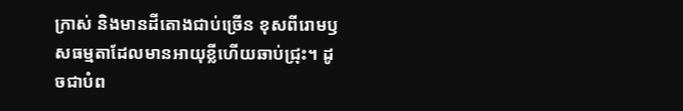ក្រាស់ និងមានដីតោងជាប់ច្រើន ខុសពីរោមឫសធម្មតាដែលមានអាយុខ្លីហើយឆាប់ជ្រុះ។ ដូចជាបំព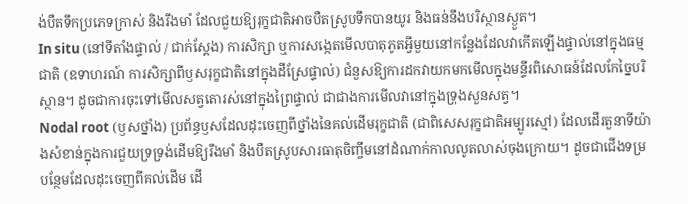ង់បឺតទឹកប្រភេទក្រាស់ និងរឹងមាំ ដែលជួយឱ្យរុក្ខជាតិអាចបឺតស្រូបទឹកបានយូរ និងធន់នឹងបរិស្ថានស្ងួត។
In situ (នៅទីតាំងផ្ទាល់ / ជាក់ស្តែង) ការសិក្សា ឬការសង្កេតមើលបាតុភូតអ្វីមួយនៅកន្លែងដែលវាកើតឡើងផ្ទាល់នៅក្នុងធម្មជាតិ (ឧទាហរណ៍ ការសិក្សាពីឫសរុក្ខជាតិនៅក្នុងដីស្រែផ្ទាល់) ជំនួសឱ្យការដកវាយកមកមើលក្នុងមន្ទីរពិសោធន៍ដែលកែច្នៃបរិស្ថាន។ ដូចជាការចុះទៅមើលសត្វតោរស់នៅក្នុងព្រៃផ្ទាល់ ជាជាងការមើលវានៅក្នុងទ្រុងសួនសត្វ។
Nodal root (ឫសថ្នាំង) ប្រព័ន្ធឫសដែលដុះចេញពីថ្នាំងនៃគល់ដើមរុក្ខជាតិ (ជាពិសេសរុក្ខជាតិអម្បូរស្មៅ) ដែលដើរតួនាទីយ៉ាងសំខាន់ក្នុងការជួយទ្រទ្រង់ដើមឱ្យរឹងមាំ និងបឺតស្រូបសារធាតុចិញ្ចឹមនៅដំណាក់កាលលូតលាស់ចុងក្រោយ។ ដូចជាជើងទម្របន្ថែមដែលដុះចេញពីគល់ដើម ដើ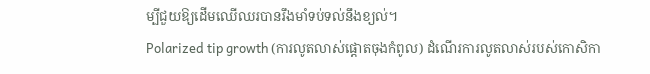ម្បីជួយឱ្យដើមឈើឈរបានរឹងមាំទប់ទល់នឹងខ្យល់។
Polarized tip growth (ការលូតលាស់ផ្តោតចុងកំពូល) ដំណើរការលូតលាស់របស់កោសិកា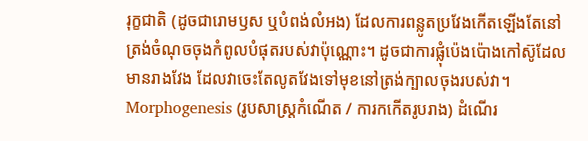រុក្ខជាតិ (ដូចជារោមឫស ឬបំពង់លំអង) ដែលការពន្លូតប្រវែងកើតឡើងតែនៅត្រង់ចំណុចចុងកំពូលបំផុតរបស់វាប៉ុណ្ណោះ។ ដូចជាការផ្លុំប៉េងប៉ោងកៅស៊ូដែលមានរាងវែង ដែលវាចេះតែលូតវែងទៅមុខនៅត្រង់ក្បាលចុងរបស់វា។
Morphogenesis (រូបសាស្ត្រកំណើត / ការកកើតរូបរាង) ដំណើរ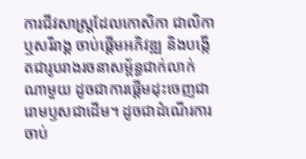ការជីវសាស្ត្រដែលកោសិកា ជាលិកា ឬសរីរាង្គ ចាប់ផ្តើមអភិវឌ្ឍ និងបង្កើតជារូបរាងរចនាសម្ព័ន្ធជាក់លាក់ណាមួយ ដូចជាការផ្តើមដុះចេញជារោមឫសជាដើម។ ដូចជាដំណើរការចាប់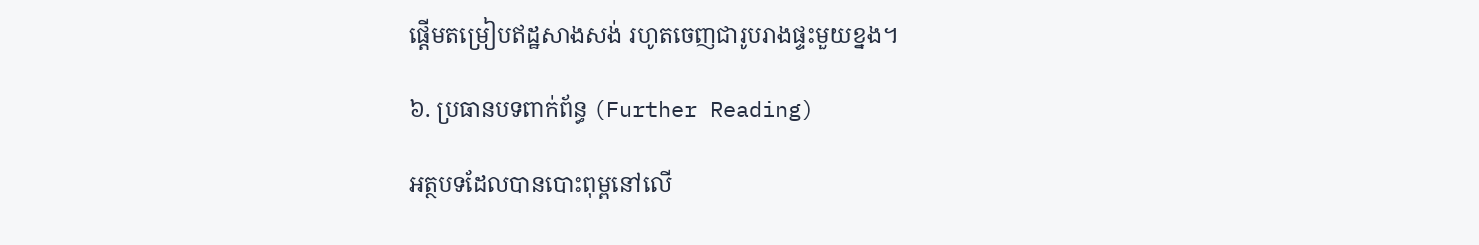ផ្តើមតម្រៀបឥដ្ឋសាងសង់ រហូតចេញជារូបរាងផ្ទះមួយខ្នង។

៦. ប្រធានបទពាក់ព័ន្ធ (Further Reading)

អត្ថបទដែលបានបោះពុម្ពនៅលើ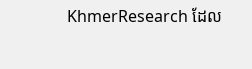KhmerResearch ដែល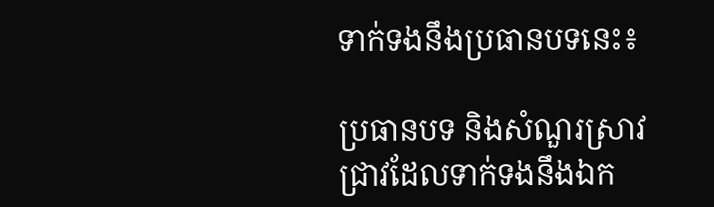ទាក់ទងនឹងប្រធានបទនេះ៖

ប្រធានបទ និងសំណួរស្រាវជ្រាវដែលទាក់ទងនឹងឯក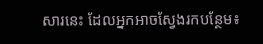សារនេះ ដែលអ្នកអាចស្វែងរកបន្ថែម៖